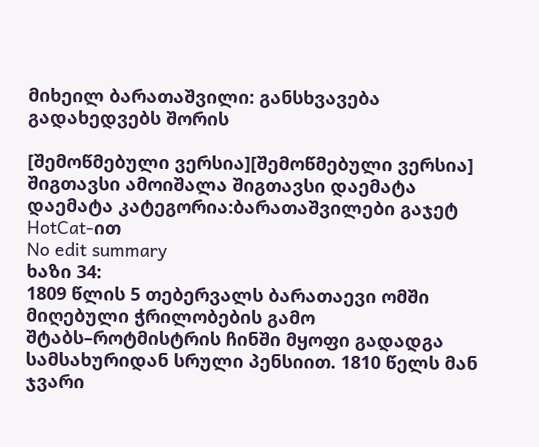მიხეილ ბარათაშვილი: განსხვავება გადახედვებს შორის

[შემოწმებული ვერსია][შემოწმებული ვერსია]
შიგთავსი ამოიშალა შიგთავსი დაემატა
დაემატა კატეგორია:ბარათაშვილები გაჯეტ HotCat-ით
No edit summary
ხაზი 34:
1809 წლის 5 თებერვალს ბარათაევი ომში მიღებული ჭრილობების გამო შტაბს–როტმისტრის ჩინში მყოფი გადადგა სამსახურიდან სრული პენსიით. 1810 წელს მან ჯვარი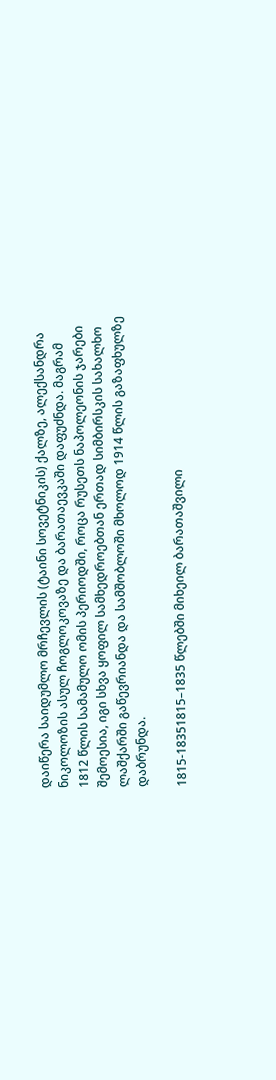დაიწერა საიდუმლო მრჩევლის (ტაინი სოვეტნიკის) ქალზე, ალექსანდრა ნიკოლოზის ასულ ჩოგლოკოვაზე და ბარათაევკაში დაფუძნდა. მაგრამ 1812 წლის სამამულო ომის პერიოდში, როცა რუსეთს ნაპოლეონის ჯარები შემოესია, იგი სხვა ყოფილ სამხედროებთან ერთად სიმბირსკის სახალხო ლაშქარში გაწევრიანდა და სამშობლოში მხოლოდ 1914 წლის გაზაფხულზე დაბრუნდა.

1815-18351815–1835 წლებში მიხეილ ბარათაშვილი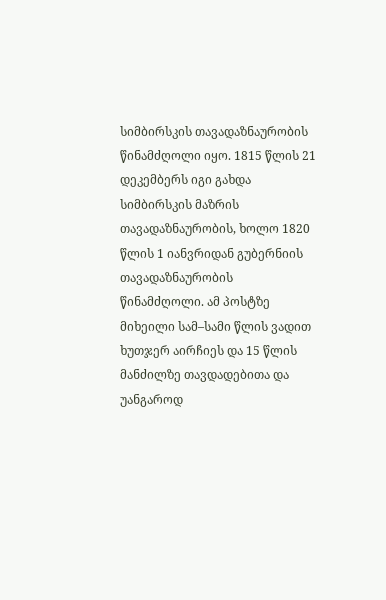სიმბირსკის თავადაზნაურობის წინამძღოლი იყო. 1815 წლის 21 დეკემბერს იგი გახდა სიმბირსკის მაზრის თავადაზნაურობის, ხოლო 1820 წლის 1 იანვრიდან გუბერნიის თავადაზნაურობის წინამძღოლი. ამ პოსტზე მიხეილი სამ–სამი წლის ვადით ხუთჯერ აირჩიეს და 15 წლის მანძილზე თავდადებითა და უანგაროდ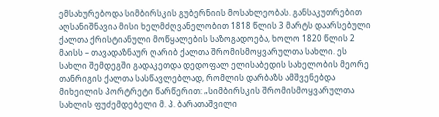ემსახურებოდა სიმბირსკის გუბერნიის მოსახლეობას. განსაკუთრებით აღსანიშნავია მისი ხელმძღვანელობით 1818 წლის 3 მარტს დაარსებული ქალთა ქრისტიანული მოწყალების საზოგადოება, ხოლო 1820 წლის 2 მაისს – თავადაზნაურ ღარიბ ქალთა შრომისმოყვარულთა სახლი. ეს სახლი შემდეგში გადაკეთდა დედოფალ ელისაბედის სახელობის მეორე თანრიგის ქალთა სასწავლებლად, რომლის დარბაზს ამშვენებდა მიხეილის პორტრეტი წარწერით: „სიმბირსკის შრომისმოყვარულთა სახლის ფუძემდებელი მ. პ. ბარათაშვილი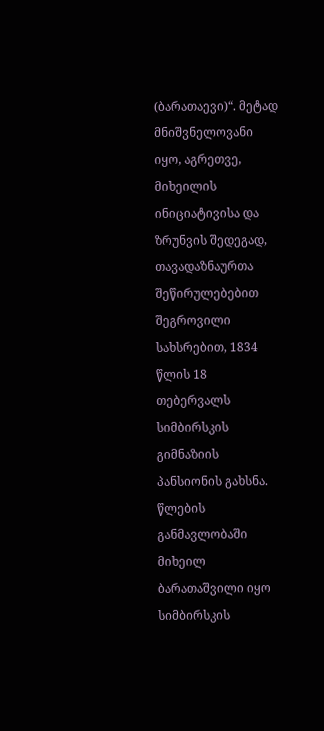(ბარათაევი)“. მეტად მნიშვნელოვანი იყო, აგრეთვე, მიხეილის ინიციატივისა და ზრუნვის შედეგად, თავადაზნაურთა შეწირულებებით შეგროვილი სახსრებით, 1834 წლის 18 თებერვალს სიმბირსკის გიმნაზიის პანსიონის გახსნა. წლების განმავლობაში მიხეილ ბარათაშვილი იყო სიმბირსკის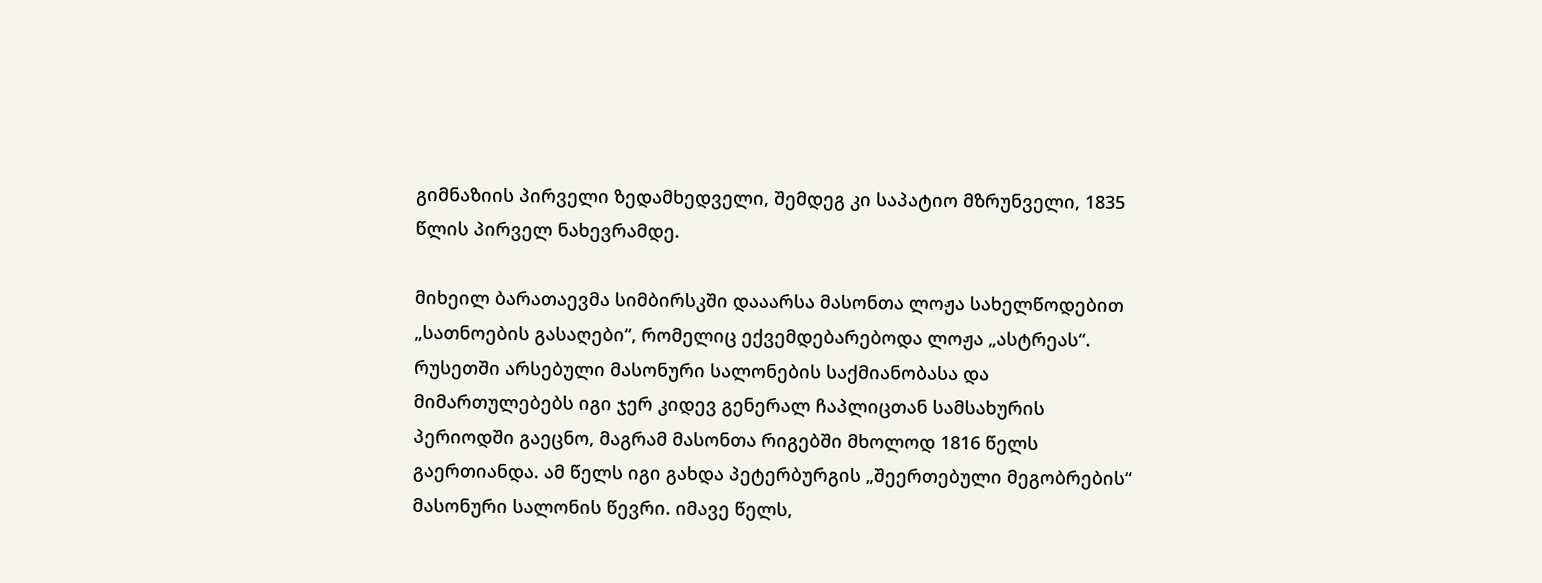გიმნაზიის პირველი ზედამხედველი, შემდეგ კი საპატიო მზრუნველი, 1835 წლის პირველ ნახევრამდე.

მიხეილ ბარათაევმა სიმბირსკში დააარსა მასონთა ლოჟა სახელწოდებით „სათნოების გასაღები“, რომელიც ექვემდებარებოდა ლოჟა „ასტრეას“. რუსეთში არსებული მასონური სალონების საქმიანობასა და მიმართულებებს იგი ჯერ კიდევ გენერალ ჩაპლიცთან სამსახურის პერიოდში გაეცნო, მაგრამ მასონთა რიგებში მხოლოდ 1816 წელს გაერთიანდა. ამ წელს იგი გახდა პეტერბურგის „შეერთებული მეგობრების“ მასონური სალონის წევრი. იმავე წელს,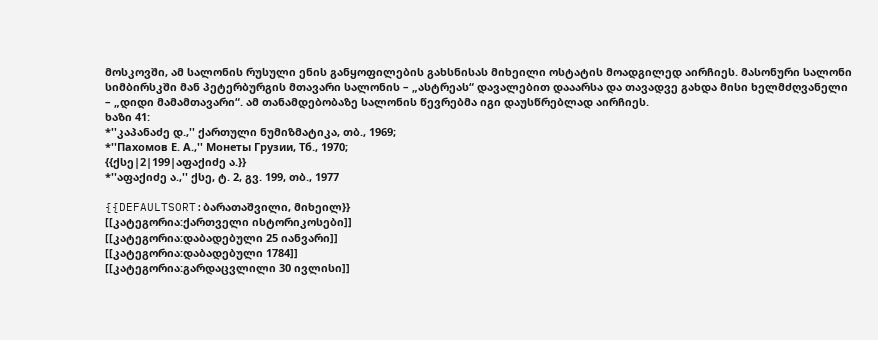მოსკოვში, ამ სალონის რუსული ენის განყოფილების გახსნისას მიხეილი ოსტატის მოადგილედ აირჩიეს. მასონური სალონი სიმბირსკში მან პეტერბურგის მთავარი სალონის – „ასტრეას“ დავალებით დააარსა და თავადვე გახდა მისი ხელმძღვანელი – „დიდი მამამთავარი“. ამ თანამდებობაზე სალონის წევრებმა იგი დაუსწრებლად აირჩიეს.
ხაზი 41:
*''კაპანაძე დ.,'' ქართული ნუმიზმატიკა, თბ., 1969;
*''Пахомов Е. А.,'' Монеты Грузии, Тб., 1970;
{{ქსე|2|199|აფაქიძე ა.}}
*''აფაქიძე ა.,'' ქსე, ტ. 2, გვ. 199, თბ., 1977

{{DEFAULTSORT:ბარათაშვილი, მიხეილ}}
[[კატეგორია:ქართველი ისტორიკოსები]]
[[კატეგორია:დაბადებული 25 იანვარი]]
[[კატეგორია:დაბადებული 1784]]
[[კატეგორია:გარდაცვლილი 30 ივლისი]]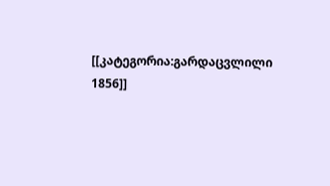[[კატეგორია:გარდაცვლილი 1856]]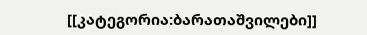[[კატეგორია:ბარათაშვილები]]